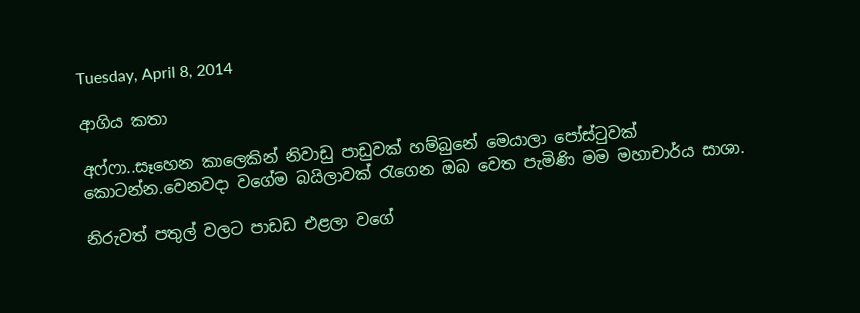Tuesday, April 8, 2014

ආගිය කතා

අෆ්‍ෆා..සෑහෙන කාලෙකින් නිවාඩු පාඩුවක් හම්බුනේ මෙයාලා පෝස්ටුවක් කොටන්න.වෙනවදා වගේම බයිලාවක් රැගෙන ඔබ වෙත පැමිණි මම මහාචාර්ය සාශා.

නිරුවත් පතුල් වලට පාඩඩ එළලා වගේ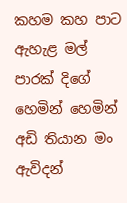කහම කහ පාට ඇහැළ මල් පාරක් දි‍ගේ හෙමින් හෙමින් අඩි තියාන මං ඇවිදන්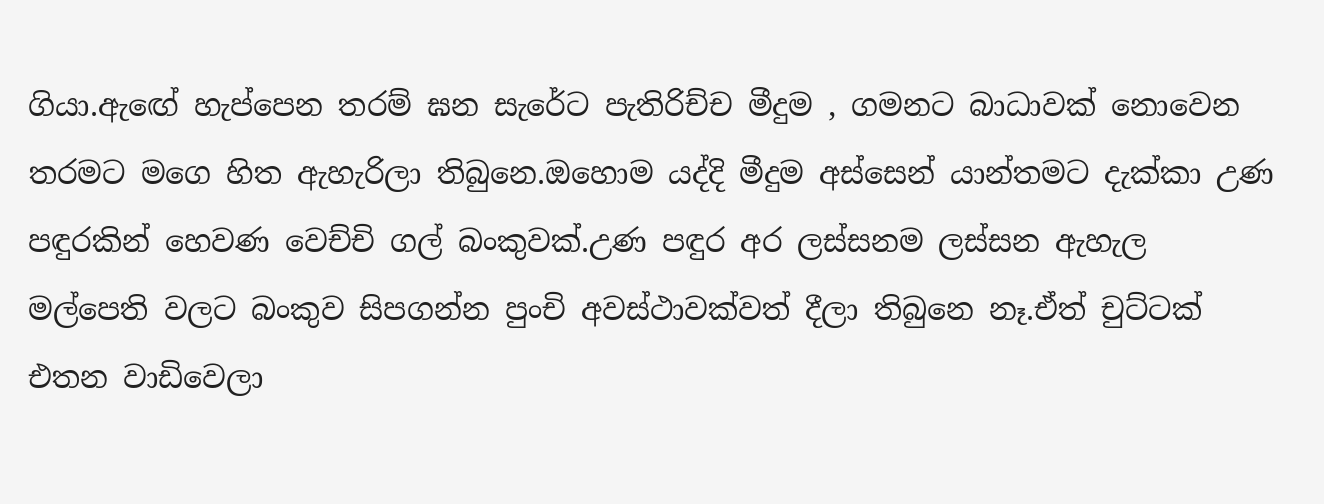ගියා.ඇ‍ඟේ හැප්පෙන තරම් ඝන සැරේට පැතිරිච්ච මීදුම , ගමනට බාධාවක් නොවෙන තරමට මගෙ හිත ඇහැරිලා තිබුනෙ.ඔහොම යද්දි මීදුම අස්සෙන් යාන්තමට දැක්කා උණ පඳුරකින් හෙවණ වෙච්චි ගල් බංකුවක්.උණ පඳුර අර ලස්සනම ලස්සන ඇහැල මල්පෙති වලට බංකුව සිපගන්න පුංචි අවස්ථාවක්වත් දීලා තිබුනෙ නෑ.ඒත් චුට්ටක් එතන වාඩිවෙලා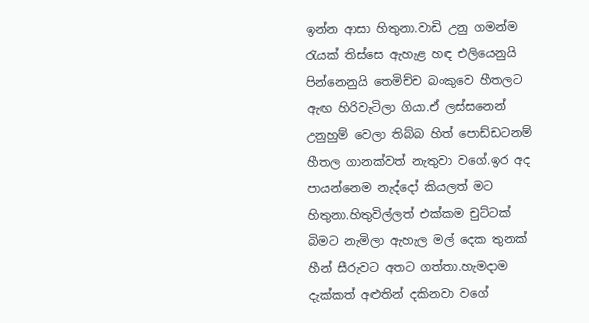ඉන්න ආසා හිතුනා.වාඩි උනු ගමන්ම රැයක් තිස්සෙ ඇහැළ හඳ එලියෙනුයි පින්නෙනුයි තෙමිච්ච බංකුවෙ හීතලට ඇඟ හිරිවැටිලා ගියා.ඒ ලස්සනෙන් උනුහුම් වෙලා තිබ්බ හිත් පොඩ්ඩටනම් හීතල ගානක්වත් නැතුවා වගේ.ඉර අද පායන්නෙම නැද්දෝ කියලත් මට හිතුනා.හිතුවිල්ලත් එක්කම චුට්ටක් බිමට නැමිලා ඇහැල මල් දෙක තුනක් හීන් සීරුවට අතට ගත්තා.හැමදාම දැක්කත් අළුතින් දකිනවා වගේ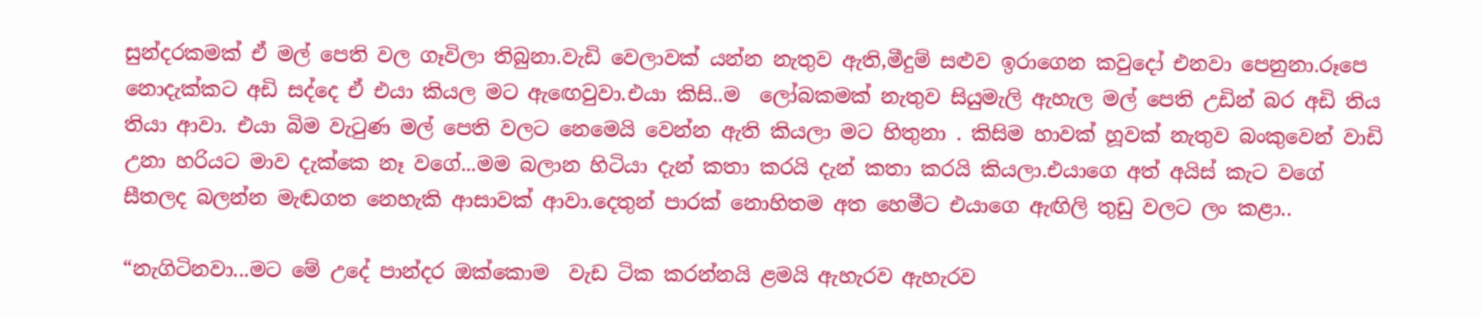සුන්දරකමක් ඒ මල් පෙති වල ගෑවිලා තිබුනා.වැඩි වෙලාවක් යන්න නැතුව ඇති,මීදුම් සළුව ඉරාගෙන කවුදෝ එනවා පෙනුනා.රූපෙ නොදැක්කට අඩි සද්දෙ ඒ එයා කියල මට ඇ‍ඟෙවුවා.එයා කිසි..ම  ලෝබකමක් නැතුව සියුමැලි ඇහැල මල් පෙති උඩින් බර අඩි තිය තියා ආවා. එයා බිම වැටුණ මල් පෙති වලට නෙමෙයි වෙන්න ඇති කියලා මට හිතුනා . කිසිම හාවක් හූවක් නැතුව බංකුවෙන් වාඩි උනා හරියට මාව දැක්කෙ නෑ ව‍ගේ...මම බලාන හිටියා දැන් කතා කරයි දැන් කතා කරයි කියලා.එයාගෙ අත් අයිස් කැට වගේ සීතලද බලන්න මැඬගත නෙහැකි ආසාවක් ආවා.දෙතුන් පාරක් නොහිතම අත හෙමීට එයාගෙ ඇඟිලි තුඩු වලට ලං කළා..

“නැගිටිනවා...මට මේ උදේ පාන්දර ඔක්කොම  වැඩ ටික කරන්නයි ළමයි ඇහැරව ඇහැරව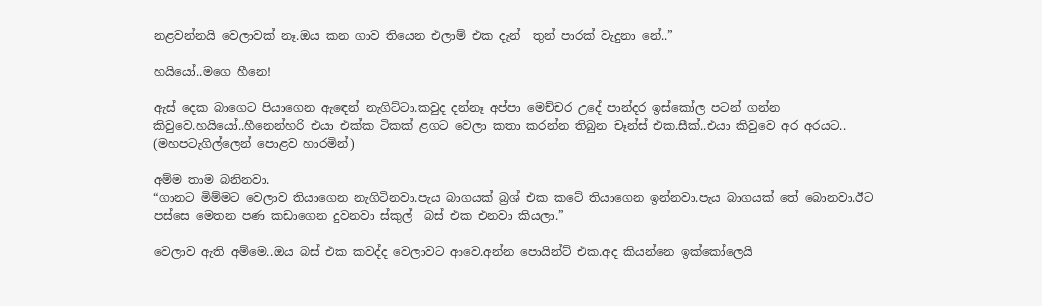නළවන්නයි වෙලාවක් නෑ.ඔය කන ගාව තියෙන එලාම් එක දැන්  තුන් පාරක් වැදුනා නේ..”

හයියෝ..මගෙ හීනෙ!

ඇස් දෙක බාගෙට පියාගෙන ඇ‍ඳෙන් නැගිට්ටා.කවුද දන්නෑ අප්පා මෙච්චර උදේ පාන්දර ඉස්කෝල පටන් ගන්න කිවුවෙ.හයියෝ..හීනෙන්හරි එයා එක්ක ටිකක් ළගට වෙලා කතා කරන්න තිබුන චෑන්ස් එක.සීක්..එයා කිවුවෙ අර අරයට.. (මහපටැගිල්ලෙන් පොළව හාරමින්)

අම්ම තාම බනිනවා.
“ගානට මිම්මට වෙලාව තියාගෙන නැගිටිනවා.පැය බාගයක් බ්‍රශ් එක කටේ තියාගෙන ඉන්නවා.පැය බාගයක් තේ බොනවා.ඊට පස්සෙ මෙතන පණ කඩාගෙන දුවනවා ස්කුල්  බස් එක එනවා කියලා.”

වෙලාව ඇති අම්මෙ..ඔය බස් එක කවද්ද වෙලාවට ආවෙ.අන්න පොයින්ට් එක.අද කියන්නෙ ඉක්කෝලෙයි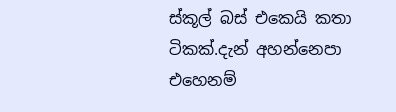ස්කූල් බස් එකෙයි කතා ටිකක්.දැන් අහන්නෙපා එහෙනම්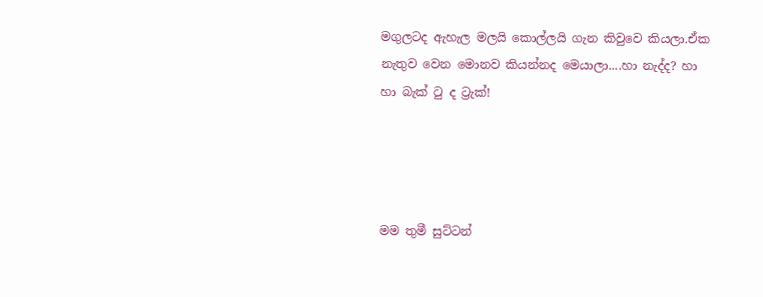මගුලටද ඇහැල මලයි කොල්ලයි ගැන කිවුවෙ කියලා.ඒක නැතුව වෙන මොනව කියන්නද මෙයාලා....හා නැද්ද? හා හා බැක් ටු ද ට්‍රැක්!




මම තුමී සුට්ටන්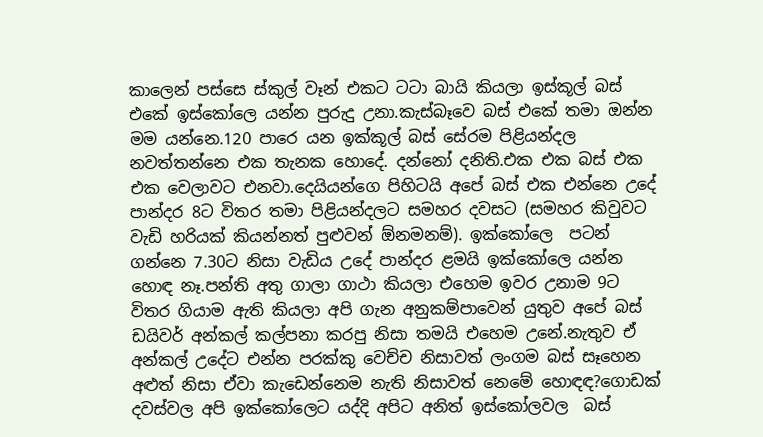කාලෙන් පස්සෙ ස්කුල් වෑන් එකට ටටා බායි කියලා ඉස්කූල් බස් එකේ ඉස්කෝලෙ යන්න පුරුදු උනා.කැස්බෑවෙ බස් එකේ තමා ඔන්න මම යන්නෙ.120 පාරෙ යන ඉක්කූල් බස් සේරම පිළියන්දල නවත්තන්නෙ එක තැනක හොදේ. දන්නෝ දනිති.එක එක බස් එක එක වෙලාවට එනවා.දෙයියන්ගෙ පිහිටයි අපේ බස් එක එන්නෙ උදේ පාන්දර 8ට විතර තමා පිළියන්දල‍ට සමහර දවසට (සමහර කිවුවට වැඩි හරියක් කියන්නත් පුළුවන් ඕනමනම්). ඉක්කෝලෙ  පටන් ගන්නෙ 7.30ට නිසා වැඩිය උදේ පාන්දර ළමයි ඉක්කෝලෙ යන්න හොඳ නෑ.පන්ති අතු ගාලා ගාථා කියලා එහෙම ඉවර උනාම 9ට විතර ගියාම ඇති කියලා අපි ගැන අනුකම්පාවෙන් යුතුව අපේ බස් ඩයිවර් අන්කල් කල්පනා කරපු නිසා තමයි එහෙම උනේ.නැතුව ඒ අන්කල් උදේට එන්න පරක්කු වෙච්ච නිසාවත් ලංගම බස් සෑහෙන අළුත් නිසා ඒවා කැඩෙන්නෙම නැති නිසාවත් නෙමේ හො‍ඳඳ?ගොඩක් දවස්වල අපි ඉක්කෝලෙට යද්දි අපිට අනිත් ඉස්කෝලවල  බස්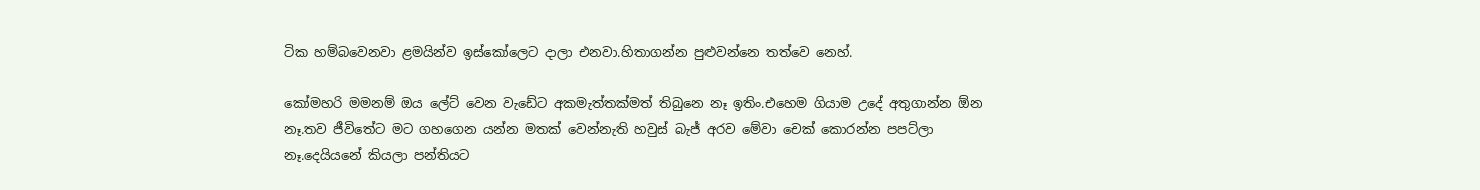ටික හම්බවෙනවා ළමයින්ව ඉස්කෝලෙට දාලා එනවා.හිතාගන්න පුළුවන්නෙ තත්වෙ නෙහ්.

කෝමහරි මමනම් ඔය ලේට් වෙන වැඩේට අකමැත්තක්මත් තිබුනෙ නෑ ඉතිං.එහෙම ගියාම උදේ අතුගාන්න ඕන නෑ.තව ජීවිතේට මට ගහගෙන යන්න මතක් වෙන්නැති හවුස් බැජ් අරව මේවා චෙක් කොරන්න පපට්ලා නෑ.දෙයියනේ කියලා පන්තියට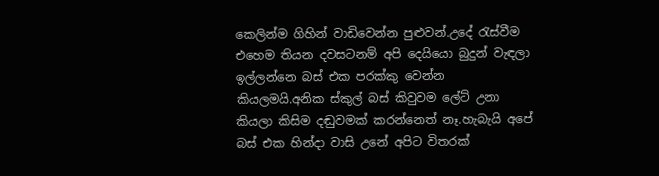කෙලින්ම ගිහින් වාඩිවෙන්න පුළුවන්.උදේ රැස්වීම එහෙම තියන දවසටනම් අපි දෙයියො බුදුන් වැඳලා ඉල්ලන්නෙ බස් එක පරක්කු වෙන්න කියලමයි.අනික ස්කුල් බස් කිවුවම ලේට් උනා කියලා කිසිම දඬුවමක් කරන්නෙත් නෑ.හැබැයි අපේ බස් එක හින්දා වාසි උනේ අපිට විතරක්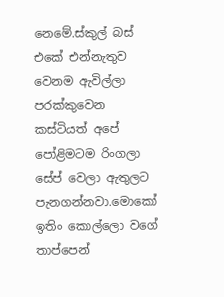නෙමේ.ස්කුල් බස් එකේ එන්නැතුව  වෙනම ඇවිල්ලා පරක්කුවෙන කස්ටියත් අපේ පෝළිමටම රිංගලා සේප් වෙලා ඇතුලට පැනගන්නවා.මොකෝ ඉතිං කොල්ලො වගේ තාප්පෙන්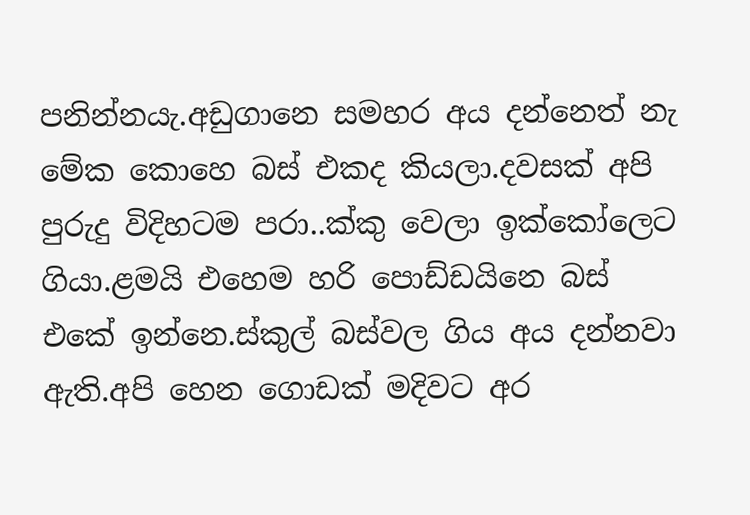පනින්නයැ.අඩුගානෙ සමහර අය දන්නෙත් නැ මේක කොහෙ බස් එකද කියලා.දවසක් අපි පුරුදු විදිහටම පරා..ක්කු වෙලා ඉක්කෝලෙට ගියා.ළමයි එහෙම හරි පොඩ්ඩයිනෙ බස් එකේ ඉන්නෙ.ස්කුල් බස්වල ගිය අය දන්නවා ඇති.අපි හෙන ගොඩක් මදිවට අර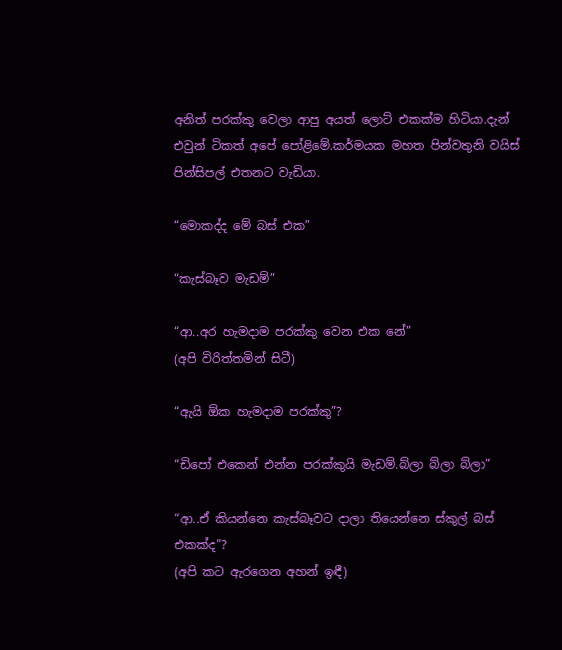අනිත් පරක්කු වෙලා ආපු අයත් ලොට් එකක්ම හිටියා.දැන් එවුන් ටිකත් අපේ පෝළිමේ.කර්මයක මහත පින්වතුනි වයිස් පින්සිපල් එතනට වැඩියා.

“මොකද්ද මේ බස් එක”

“කැස්බෑව මැඩම්”

“ආ..අර හැමදාම පරක්කු වෙන ‍එක නේ”
(අපි විරිත්තමින් සිටී)

“ඇයි ඕක හැමදාම පරක්කු”?

“ඩිපෝ එකෙන් එන්න පරක්කුයි මැඩම්.බ්ලා බ්ලා බ්ලා”

“ආ..ඒ කියන්නෙ කැස්බෑවට දාලා තියෙන්නෙ ස්කුල් බස් එකක්ද”?
(අපි කට ඇරගෙන අහන් ඉඳී)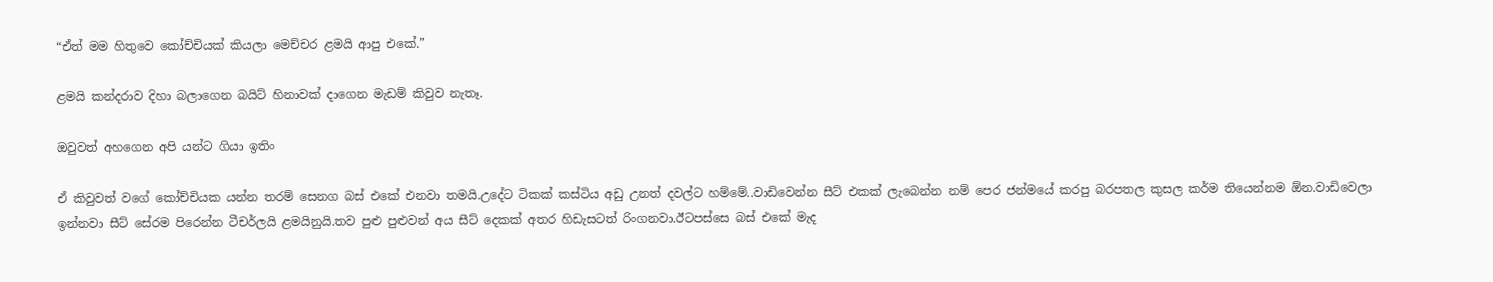“ඒත් මම හිතුවෙ කෝච්චියක් කියලා මෙච්චර ළමයි ආපු එකේ.”

ළමයි කන්දරාව දිහා බලාගෙන බයිට් හිනාවක් දාගෙන මැඩම් කිවුව නැතෑ.

ඔවුවත් අහගෙන අපි යන්ට ගියා ඉතිං

ඒ කිවුවත් වගේ කෝච්චියක යන්න තරම් සෙනග බස් එකේ එනවා තමයි.උදේට ටිකක් කස්ටිය අඩු උනත් දවල්ට හම්මේ..වාඩිවෙන්න සීට් එකක් ලැබෙන්න නම් පෙර ජන්මයේ කරපු බරපතල කුසල කර්ම තියෙන්නම ඕන.වාඩිවෙලා ඉන්නවා සීට් සේරම පිරෙන්න ටීචර්ලයි ළමයිනුයි.තව පුළු පුළුවන් අය සීට් දෙකක් අතර හිඩැසටත් රිංගනවා.ඊටපස්සෙ බස් එකේ මැද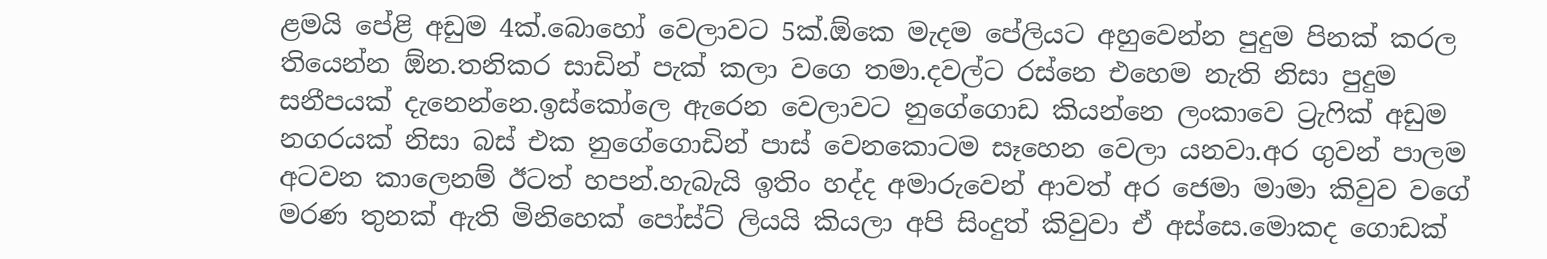ළමයි පේළි අඩුම 4ක්.බොහෝ වෙලාවට 5ක්.ඕකෙ මැදම පේලියට අහුවෙන්න පුදුම පිනක් කරල තියෙන්න ඕන.තනිකර සාඩින් පැක් කලා ව‍ගෙ තමා.දවල්ට රස්නෙ එහෙම නැති නිසා පුදුම සනීපයක් දැනෙන්නෙ.ඉස්කෝලෙ ඇරෙන වෙලාවට නුගේගොඩ කියන්නෙ ලංකාවෙ ට්‍රැෆික් අඩුම නගරයක් නිසා බස් එක නුගේගොඩින් පාස් වෙනකොටම සෑහෙන වෙලා යනවා.අර ගුවන් පාලම අටවන කාලෙනම් ඊටත් හපන්.හැබැයි ඉතිං හද්ද අමාරුවෙන් ආවත් අර ජෙමා මාමා කිවුව වගේ මරණ තුනක් ඇති මිනිහෙක් පෝස්ට් ලියයි කියලා අපි සිංදුත් කිවුවා ඒ අස්සෙ.මොකද ගොඩක්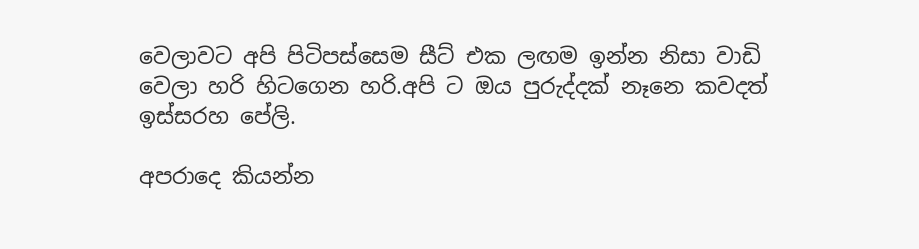වෙලාවට අපි පිටිපස්සෙම සීට් එක ලඟම ඉන්න නිසා වාඩි වෙලා හරි හිටගෙන හරි.අපි ට ඔය පුරුද්දක් නෑනෙ කවදත් ඉස්සරහ පේලි.

අපරාදෙ කියන්න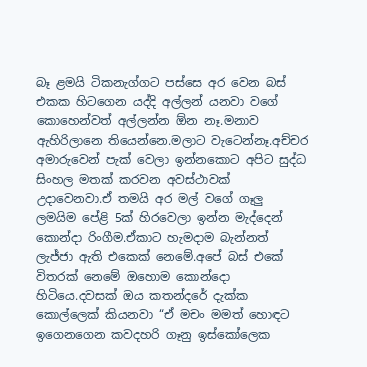බෑ ළමයි ටිකනැග්ගට පස්සෙ අර වෙන බස් එකක හිටගෙන යද්දි අල්ලන් යනවා වගේ කොහෙන්වත් අල්ලන්න ඕන නෑ.මනාව ඇහිරිලානෙ තියෙන්නෙ.මලාට වැටෙන්නෑ.අච්චර අමාරුවෙන් පැක් වෙලා ඉන්නකොට අපිට සුද්ධ සිංහල මතක් කරවන අවස්ථාවක් උදාවෙනවා.ඒ තමයි අර මල් වගේ ගෑලු ලමයිම පේළි 5ක් හිරවෙලා ඉන්න මැද්දෙන් කොන්දා රිංගීම.ඒකාට හැමදාම බැන්නත් ලැජ්ජා ඇති එකෙක් නෙමේ.අපේ බස් එකේ විතරක් නෙමේ ඔහොම කොන්දො හිටියෙ.දවසක් ඔය කතන්දරේ දැක්ක කොල්ලෙක් කියනවා “ඒ මචං මමත් හොඳට ඉගෙනගෙන කවදහරි ගෑනු ඉස්කෝලෙක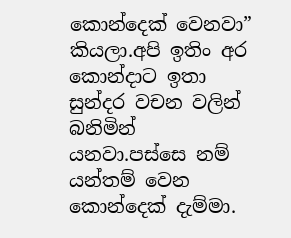කොන්දෙක් වෙනවා” කියලා.අපි ඉතිං අර කොන්දාට ඉතා සුන්දර වචන වලින් බනිමින් යනවා.පස්සෙ නම් යන්තම් වෙන කොන්දෙක් දැම්මා.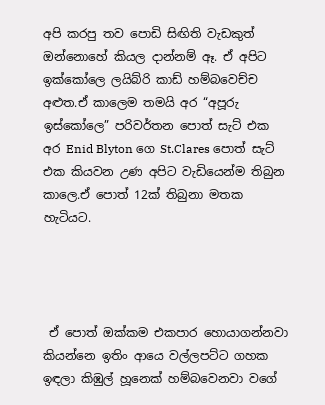අපි කරපු තව පොඩි සිඟිති වැඩකුත් ඔන්නොහේ කියල දාන්නම් ඈ. ඒ අපිට ඉක්කෝලෙ ලයිබ්රි කාඩ් හම්බවෙච්ච අළුත.ඒ කාලෙම තමයි අර “අපූරු ඉස්කෝලෙ” පරිවර්තන පොත් සැට් එක අර Enid Blyton ගෙ St.Clares පොත් සැට් එක කියවන උණ අපිට වැඩියෙන්ම තිබුන කාලෙ.ඒ පොත් 12ක් තිබුනා මතක හැටියට.




 ඒ පොත් ඔක්කම එකපාර හොයාගන්නවා කියන්නෙ ඉතිං ආයෙ වල්ලපට්ට ගහක ඉඳලා කිඹුල් හූනෙක් හම්බවෙනවා වගේ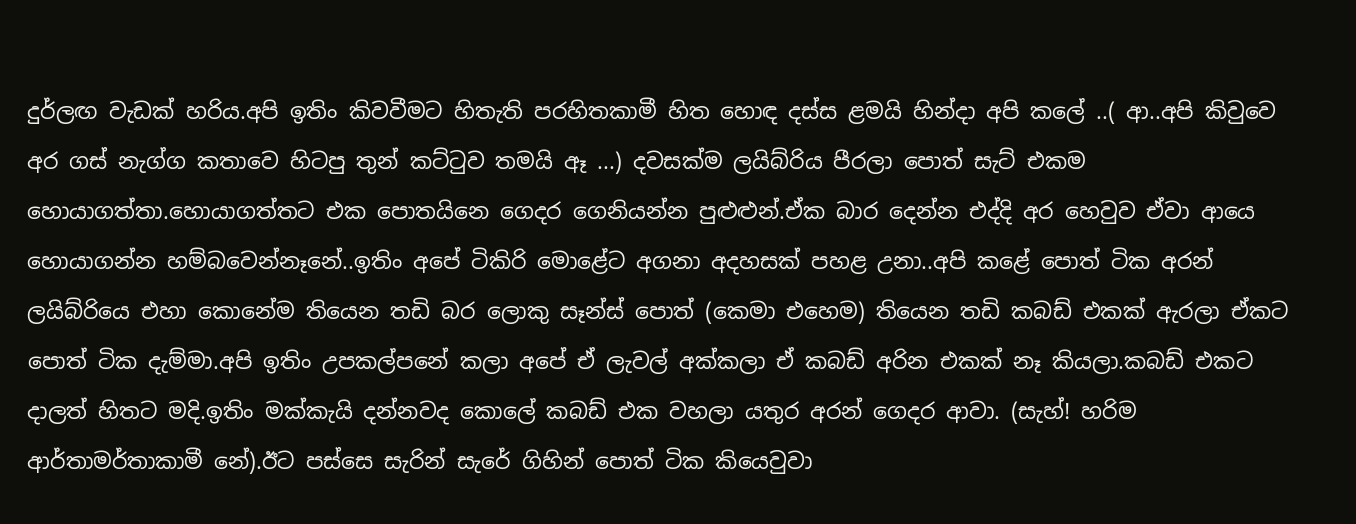දුර්ලඟ වැඩක් හරිය.අපි ඉතිං කිවවීමට හිතැති පරහිතකාමී හිත හොඳ දස්ස ළමයි හින්දා අපි කලේ ..( ආ..අපි කිවුවෙ අර ගස් නැග්ග කතාවෙ හිටපු තුන් කට්ටුව තමයි ඈ ...) දවසක්ම ලයිබ්රිය පීරලා පොත් සැට් එකම හොයාගත්තා.හොයාගත්තට එක පොතයිනෙ ගෙදර ගෙනියන්න පුළුළුන්.ඒක බාර දෙන්න එද්දි අර හෙවුව ඒවා ආයෙ හොයාගන්න හම්බවෙන්නෑනේ..ඉතිං අපේ ටිකිරි මොළේට අගනා අදහසක් පහළ උනා..අපි කළේ පොත් ටික අරන් ලයිබ්රියෙ එහා කොනේම තියෙන තඩි බර ලොකු සෑන්ස් පොත් (කෙමා එහෙම) තියෙන තඩි කබඩ් එකක් ඇරලා ඒකට පොත් ටික දැම්මා.අපි ඉතිං උපකල්පනේ කලා අපේ ඒ ලැවල් අක්කලා ඒ කබඩ් අරින එකක් නෑ කියලා.කබඩ් එකට දාලත් හිතට මදි.ඉතිං මක්කැයි දන්නවද කොලේ කබඩ් එක වහලා යතුර අරන් ගෙදර ආවා. (සැහ්! හරිම ආර්තාමර්තාකාමී නේ).ඊට පස්සෙ සැරින් සැරේ ගිහින් පොත් ටික කියෙවුවා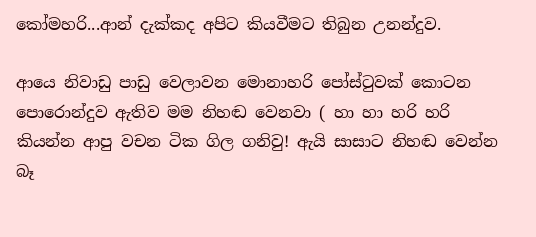කෝමහරි...ආන් දැක්කද අපිට කියවීමට තිබුන උනන්දුව.

ආයෙ නිවාඩු පාඩු වෙලාවන මොනාහරි පෝස්ටුවක් කොටන පොරොන්දුව ඇතිව මම නිහඬ වෙනවා ( හා හා හරි හරි කියන්න ආපු වචන ටික ගිල ගනිවු! ඇයි සාසාට නිහඬ වෙන්න බෑ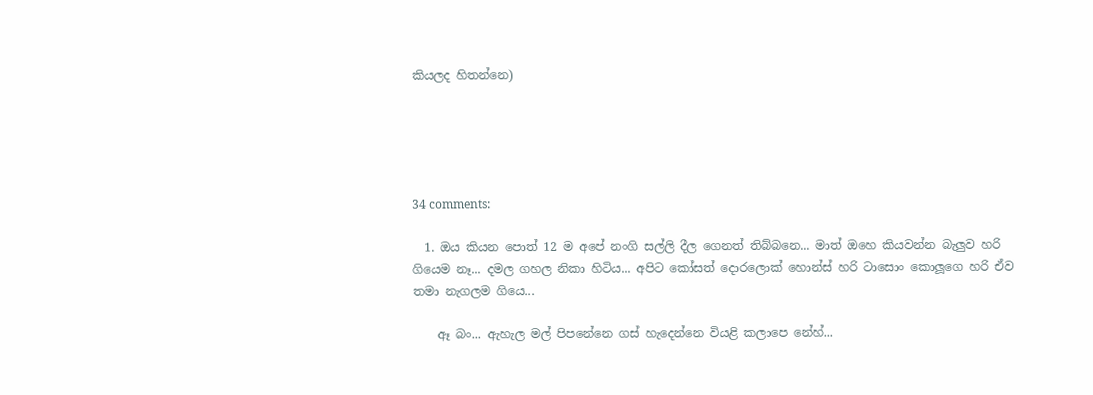කියලද හිතන්නෙ)





34 comments:

  1. ඔය කියන පොත් 12 ම අපේ නංගි සල්ලි දීල ගෙනත් තිබ්බනෙ... මාත් ඔහෙ කියවන්න බැලුව හරි ගියෙම නෑ... දමල ගහල නිකා හිටිය... අපිට කෝසත් දොරලොක් හොන්ස් හරි ටාසොං කොලූගෙ හරි ඒව තමා නැගලම ගියෙ...

    ඈ බං... ඇහැල මල් පිපනේනෙ ගස් හැදෙන්නෙ වියළි කලාපෙ නේහ්...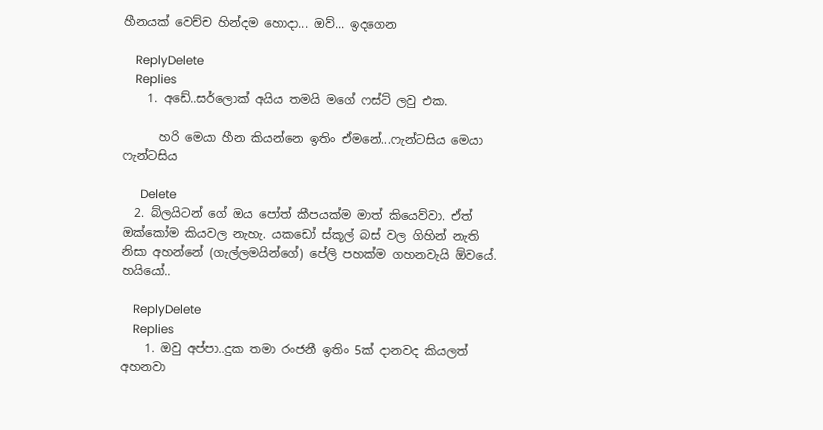හීනයක් වෙච්ච හින්දම හොදා... ඔව්... ඉදගෙන

    ReplyDelete
    Replies
    1. අඩේ..සර්ලොක් අයිය තමයි මගේ ෆස්ට් ලවු එක.

      හරි මෙයා හීන කියන්නෙ ඉතිං ඒමනේ...ෆැන්ටසිය මෙයා ෆැන්ටසිය

      Delete
  2. බ්ලයිටන් ගේ ඔය පෝත් කීපයක්ම මාත් කියෙව්වා. ඒත් ඔක්කෝම කියවල නැහැ. යකඩෝ ස්කූල් බස් වල ගිහින් නැති නිසා අහන්නේ (ගැල්ලමයින්ගේ) පේලි පහක්ම ගහනවැයි ඕවයේ. හයියෝ..

    ReplyDelete
    Replies
    1. ඔවු අප්පා..දුක තමා රංජනී ඉතිං 5ක් දානවද කියලත් අහනවා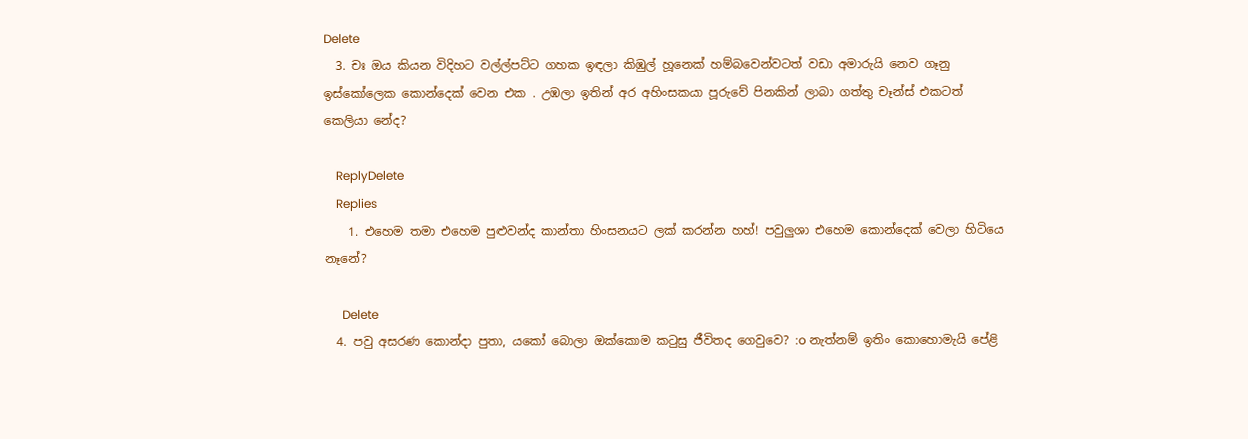Delete
  3. චඃ ඔය කියන විදිහට වල්ල්පට්ට ගහක ඉඳලා කිඹුල් හූනෙක් හම්බවෙන්වටත් වඩා අමාරුයි නෙව ගෑනු ඉස්කෝලෙක කොන්දෙක් වෙන එක . උඹලා ඉතින් අර අහිංසකයා පූරුවේ පිනකින් ලාබා ගත්තු චෑන්ස් එකටත් කෙලියා නේද?

    ReplyDelete
    Replies
    1. එහෙම තමා එහෙම පුළුවන්ද කාන්තා හිංසනයට ලක් කරන්න හහ්! පවුලුශා එහෙම කොන්දෙක් වෙලා හිටියෙ නෑනේ?

      Delete
  4. පවු අසරණ කොන්දා පුතා, යකෝ බොලා ඔක්කොම කටුසු ජීවිතද ගෙවුවෙ? :o නැත්නම් ඉතිං කොහොමැයි පේළි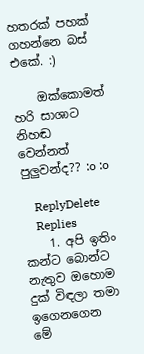හතරක් පහක් ගහන්නෙ බස් එකේ. :)

    ඔක්කොමත් හරි සාශාට නිහඬ වෙන්නත් පුලුවන්ද?? :o :o

    ReplyDelete
    Replies
    1. අපි ඉතිං කන්ට බොන්ට නැතුව ඔහොම දුක් විඳලා තමා ඉගෙනගෙන මේ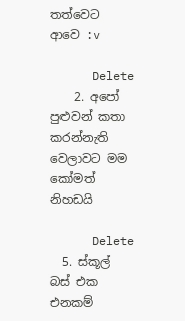තත්වෙට ආවෙ :v

      Delete
    2. අපෝ පුළුවන් කතා කරන්නැති වෙලාවට මම කෝමත් නිහඩයි

      Delete
  5. ස්කූල් බස් එක එනකම්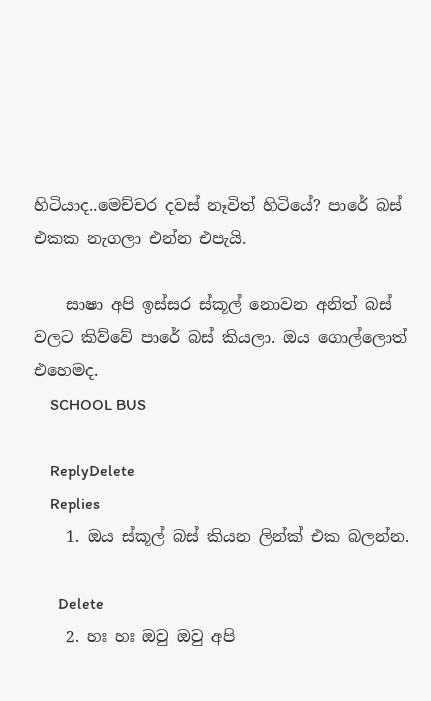හිටියාද..මෙච්චර දවස් නෑවිත් හිටියේ? පාරේ බස් එකක නැගලා එන්න එපැයි.

    සාෂා අපි ඉස්සර ස්කූල් නොවන අනිත් බස් වලට කිව්වේ පාරේ බස් කියලා. ඔය ගොල්ලොත් එහෙමද.
    SCHOOL BUS

    ReplyDelete
    Replies
    1. ඔය ස්කූල් බස් කියන ලින්ක් එක බලන්න.

      Delete
    2. හඃ හඃ ඔවු ඔවු අපි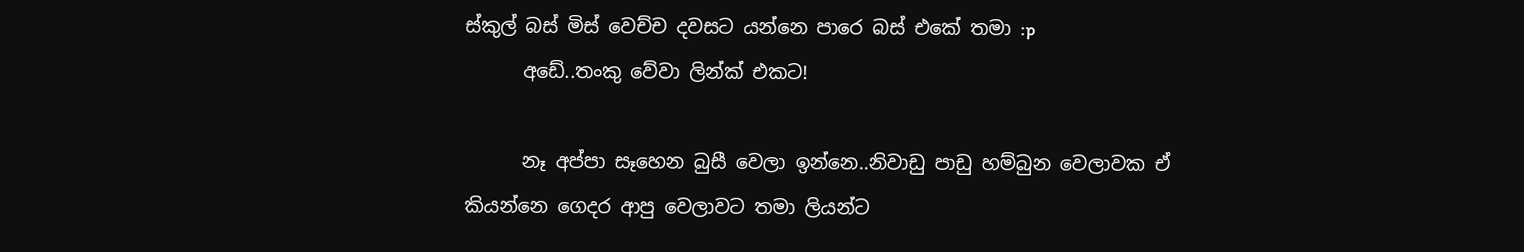ස්කුල් බස් මිස් වෙච්ච දවසට යන්නෙ පාරෙ බස් එකේ තමා :p
      අඩේ..තංකු වේවා ලින්ක් එකට!

      නෑ අප්පා සෑහෙන බුසී වෙලා ඉන්නෙ..නිවාඩු පාඩු හම්බුන වෙලාවක ඒ කියන්නෙ ගෙදර ආපු වෙලාවට තමා ලියන්ට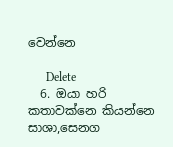වෙන්නෙ

      Delete
  6. ඔයා හරි කතාවක්නෙ කියන්නෙ සාශා,සෙනග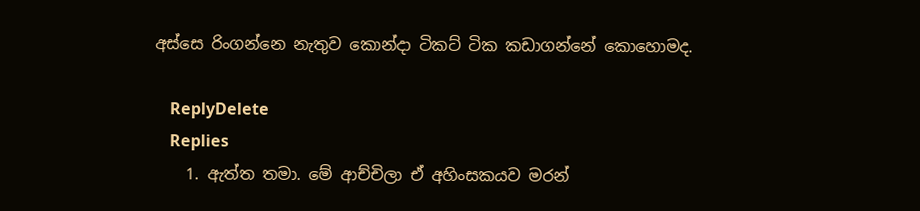අස්සෙ රිංගන්නෙ නැතුව කොන්දා ටිකට් ටික කඩාගන්නේ කොහොමද.

    ReplyDelete
    Replies
    1. ඇත්ත තමා. මේ ආච්චිලා ඒ අහිංසකයව මරන්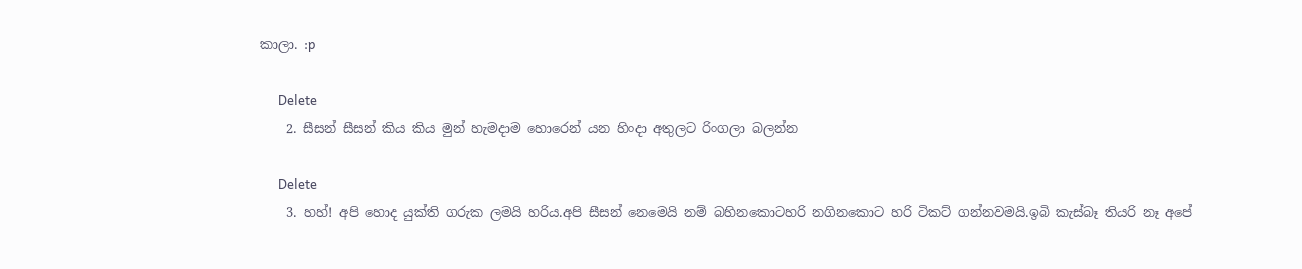කාලා. :p

      Delete
    2. සීසන් සීසන් කිය කිය මුන් හැමදාම හොරෙන් යන හිංදා අතුලට රිංගලා බලන්න

      Delete
    3. හහ්! අපි හොද යුක්ති ගරුක ලමයි හරිය.අපි සීසන් නෙමෙයි නම් බහිනකොටහරි නගිනකොට හරි ටිකට් ගන්නවමයි.ඉබි කැස්බෑ තියරි නෑ අපේ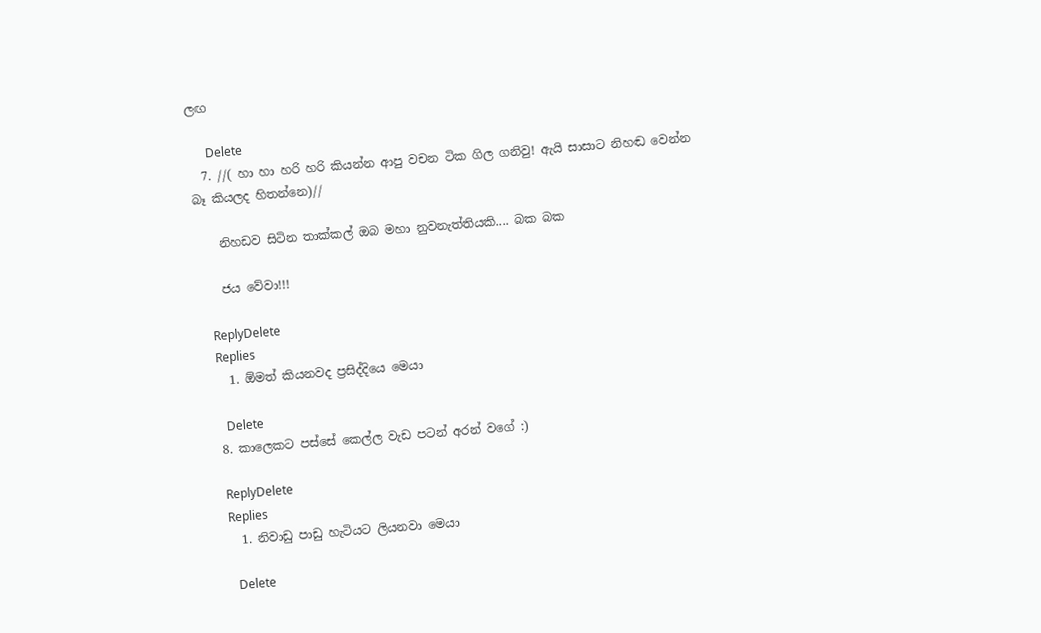ලඟ

      Delete
  7. //( හා හා හරි හරි කියන්න ආපු වචන ටික ගිල ගනිවු! ඇයි සාසාට නිහඬ වෙන්න බෑ කියලද හිතන්නෙ)//

    නිහඩව සිටින තාක්කල් ඔබ මහා නුවනැත්තියකි.... බක බක

    ජය වේවා!!!

    ReplyDelete
    Replies
    1. ඕමත් කියනවද ප්‍රසිද්දියෙ මෙයා

      Delete
  8. කාලෙකට පස්සේ කෙල්ල වැඩ පටන් අරන් වගේ :)

    ReplyDelete
    Replies
    1. නිවාඩු පාඩු හැටියට ලියනවා මෙයා

      Delete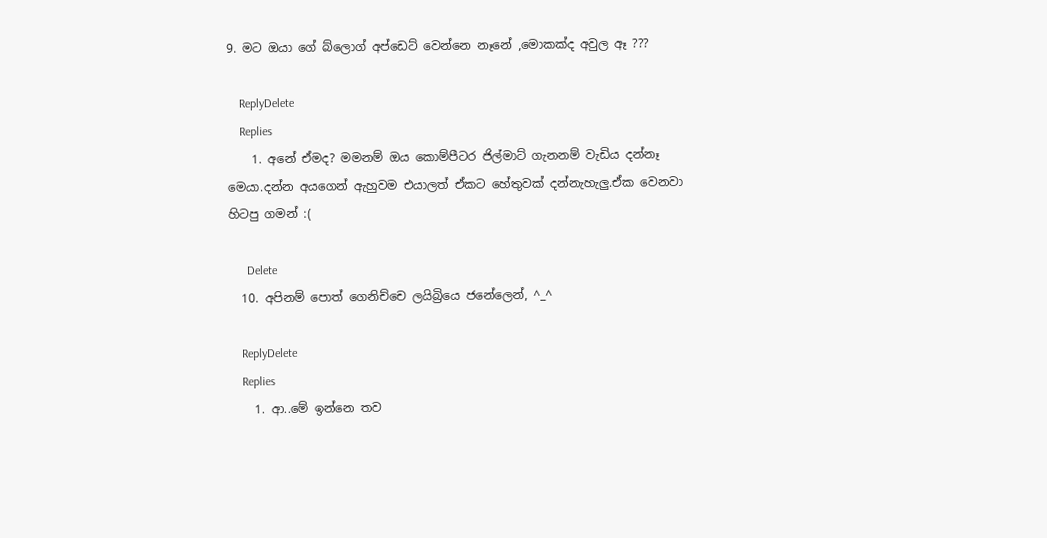9. මට ඔයා ගේ බ්ලොග් අප්ඩෙට් වෙන්නෙ නෑනේ ,මොකක්ද අවුල ඈ ???

    ReplyDelete
    Replies
    1. අනේ ඒමද? මමනම් ඔය කොම්පීටර ජිල්මාට් ගැනනම් වැඩිය දන්නෑ මෙයා.දන්න අයගෙන් ඇහුවම එයාලත් ඒකට හේතුවක් දන්නැහැලු.ඒක වෙනවා හිටපු ගමන් :(

      Delete
  10. අපිනම් පොත් ගෙනිච්චෙ ලයිබ්‍රියෙ ජනේලෙන්, ^_^

    ReplyDelete
    Replies
    1. ආ..මේ ඉන්නෙ තව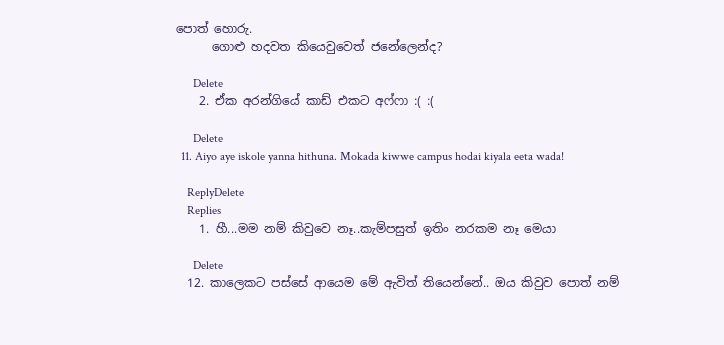පොත් හොරු.
      ගොළු හදවත කියෙවුවෙත් ජනේලෙන්ද?

      Delete
    2. ඒක අරන්ගියේ කාඩ් එකට අෆ්ෆා :( :(

      Delete
  11. Aiyo aye iskole yanna hithuna. Mokada kiwwe campus hodai kiyala eeta wada!

    ReplyDelete
    Replies
    1. හී...මම නම් කිවුවෙ නෑ..කැම්පසුත් ඉතිං නරකම නෑ මෙයා

      Delete
  12. කාලෙකට පස්සේ ආයෙම මේ ඇවිත් තියෙන්නේ.. ඔය කිවුව පොත් නම්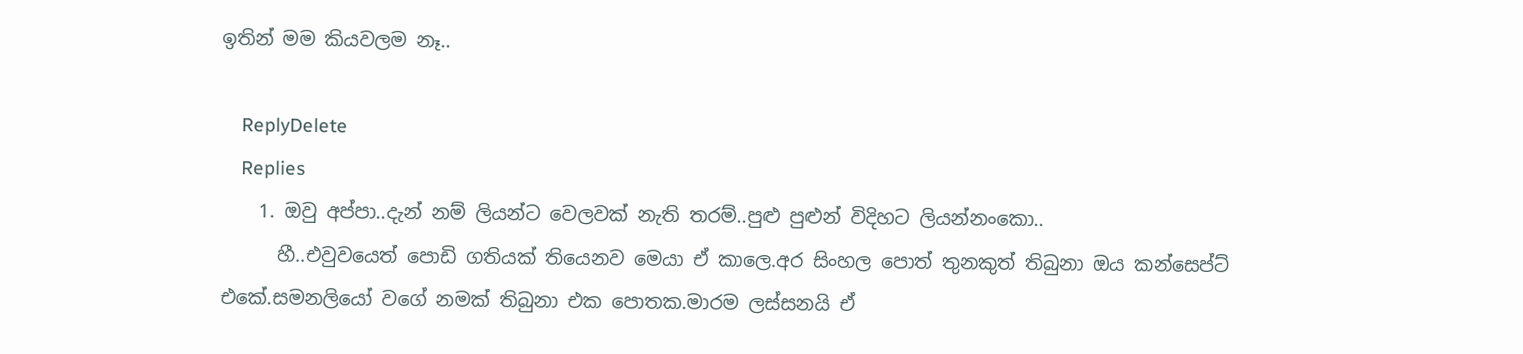ඉතින් මම කියවලම නෑ..

    ReplyDelete
    Replies
    1. ඔවු අප්පා..දැන් නම් ලියන්ට වෙලවක් නැති තරම්..පුළු පුළුන් විදිහට ලියන්නංකො..
      හී..එවුවයෙත් පොඩි ගතියක් තියෙනව මෙයා ඒ කාලෙ.අර සිංහල පොත් තුනකුත් තිබුනා ඔය කන්සෙප්ට් එකේ.සමනලියෝ වගේ නමක් තිබුනා එක පොතක.මාරම ලස්සනයි ඒ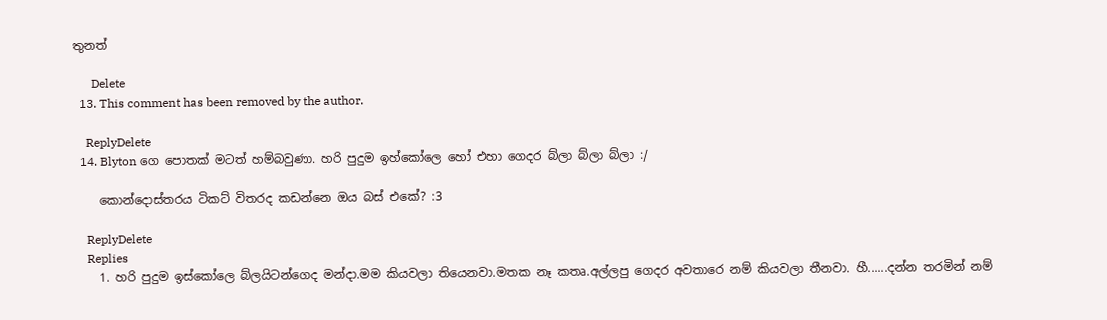තුනත්

      Delete
  13. This comment has been removed by the author.

    ReplyDelete
  14. Blyton ගෙ පොතක් මටත් හම්බවුණා. හරි පුදුම ඉහ්කෝලෙ හෝ එහා ගෙදර බ්ලා බ්ලා බ්ලා :/

    කොන්දොස්තරය ටිකට් විතරද කඩන්නෙ ඔය බස් එකේ? :3

    ReplyDelete
    Replies
    1. හරි පුදුම ඉස්කෝලෙ බ්ලයිටන්ගෙද මන්දා.මම කියවලා තියෙනවා.මතක නෑ කතෘ.අල්ලපු ගෙදර අවතාරෙ නම් කියවලා තීනවා. හී......දන්න තරමින් නම්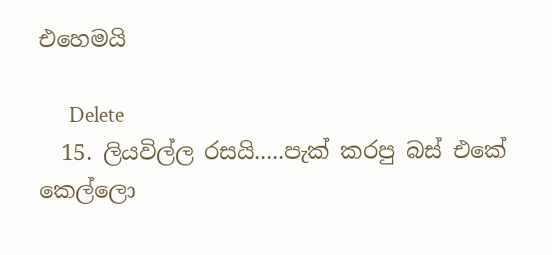එහෙමයි

      Delete
  15. ලියවිල්ල රසයි.....පැක් කරපු බස් එකේ කෙල්ලො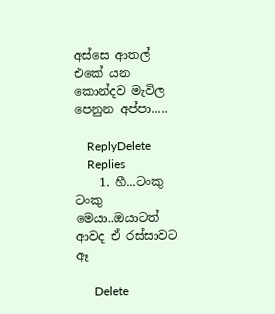අස්සෙ ආතල් එකේ යන කොන්දව මැවිල පෙනුන අප්පා.....

    ReplyDelete
    Replies
    1. හී...ටංකු ටංකු මෙයා..ඔයාටත් ආවද ඒ රස්සාවට ඈ

      Delete